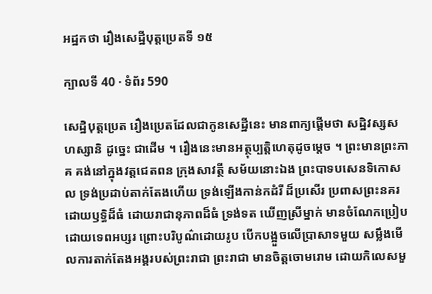អដ្ឋកថា រឿងសេដ្ឋីបុត្តប្រេតទី ១៥

ក្បាលទី 40 · ទំព័រ 590

សេដ្ឋិបុត្តប្រេត រឿងប្រេតដែលជាកូនសេដ្ឋីនេះ មានពាក្យផ្តើមថា សដ្ឋិវស្សសហស្សានិ ដូច្នេះ ជាដើម ។ រឿងនេះមានអត្ថុប្បត្តិហេតុដូចម្តេច ។ ព្រះមានព្រះភាគ គង់នៅក្នុងវត្តជេតពន ក្រុងសាវត្ថី សម័យនោះឯង ព្រះបាទបសេនទិកោសល ទ្រង់ប្រដាប់តាក់តែងហើយ ទ្រង់ឡើងកាន់កដំរី ដ៏ប្រសើរ ប្រពាសព្រះនគរដោយឫទ្ធិដ៏ធំ ដោយរាជានុភាពដ៏ធំ ទ្រង់ទត ឃើញស្រីម្នាក់ មានចំណែកប្រៀបដោយទេពអប្សរ ព្រោះបរិបូណ៌ដោយរូប បើកបង្អួចលើប្រាសាទមួយ សម្លឹងមើលការតាក់តែងអង្គរបស់ព្រះរាជា ព្រះរាជា មានចិត្តចោមរោម ដោយកិលេសមួ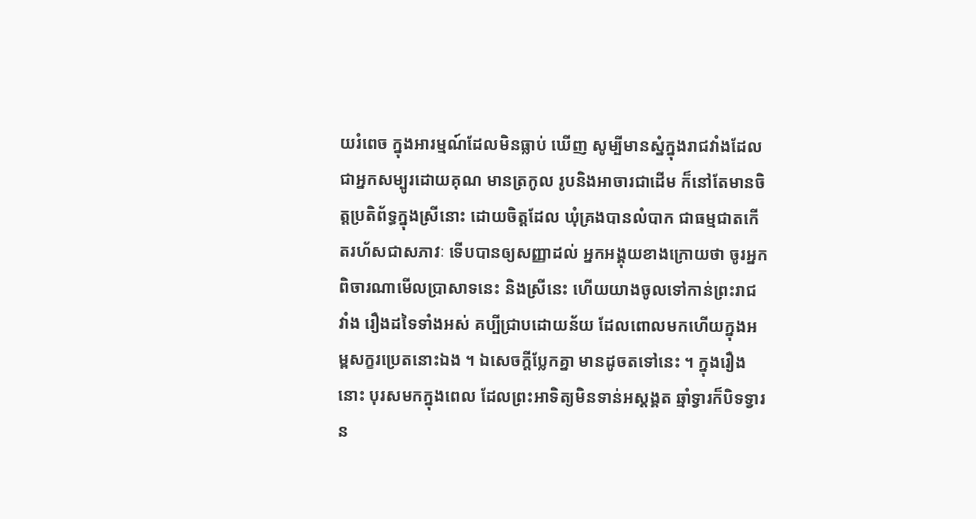យរំពេច ក្នុងអារម្មណ៍ដែលមិនធ្លាប់ ឃើញ សូម្បីមានស្នំក្នុងរាជវាំងដែលជាអ្នកសម្បូរដោយគុណ មានត្រកូល រូបនិងអាចារជាដើម ក៏នៅតែមានចិត្តប្រតិព័ទ្ធក្នុងស្រីនោះ ដោយចិត្តដែល ឃុំគ្រងបានលំបាក ជាធម្មជាតកើតរហ័សជាសភាវៈ ទើបបានឲ្យសញ្ញាដល់ អ្នកអង្គុយខាងក្រោយថា ចូរអ្នកពិចារណាមើលប្រាសាទនេះ និងស្រីនេះ ហើយយាងចូលទៅកាន់ព្រះរាជវាំង រឿងដទៃទាំងអស់ គប្បីជ្រាបដោយន័យ ដែលពោលមកហើយក្នុងអម្ពសក្ខរប្រេតនោះឯង ។ ឯសេចក្តីប្លែកគ្នា មានដូចតទៅនេះ ។ ក្នុងរឿងនោះ បុរសមកក្នុងពេល ដែលព្រះអាទិត្យមិនទាន់អស្តង្គត ឆ្មាំទ្វារក៏បិទទ្វារន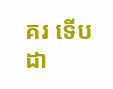គរ ទើបដា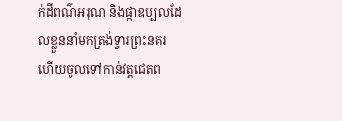ក់ដីពណ៌អរុណ និងផ្កាឧប្បលដែលខ្លួននាំមកត្រង់ទ្វារព្រះនគរ ហើយចូលទៅកាន់វត្តជេតព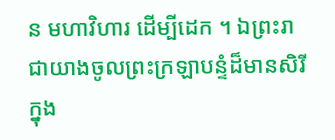ន មហាវិហារ ដើម្បីដេក ។ ឯព្រះរាជាយាងចូលព្រះក្រឡាបន្ទំដ៏មានសិរី ក្នុង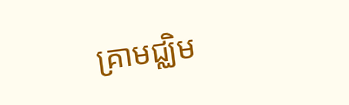គ្រាមជ្ឈិម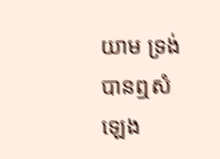យាម ទ្រង់បានឮសំឡេង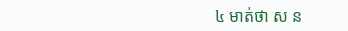៤ មាត់ថា ស ន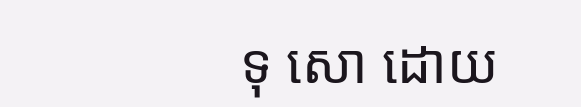ទុ សោ ដោយ